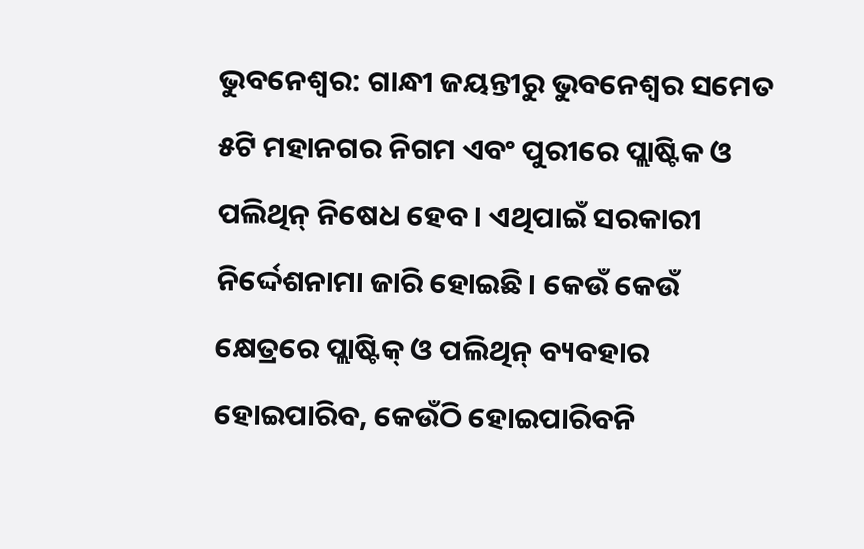ଭୁବନେଶ୍ୱର: ଗାନ୍ଧୀ ଜୟନ୍ତୀରୁ ଭୁବନେଶ୍ବର ସମେତ ୫ଟି ମହାନଗର ନିଗମ ଏବଂ ପୁରୀରେ ପ୍ଲାଷ୍ଟିକ ଓ ପଲିଥିନ୍ ନିଷେଧ ହେବ। ଏଥିପାଇଁ ସରକାରୀ ନିର୍ଦ୍ଦେଶନାମା ଜାରି ହୋଇଛି। କେଉଁ କେଉଁ କ୍ଷେତ୍ରରେ ପ୍ଲାଷ୍ଟିକ୍ ଓ ପଲିଥିନ୍ ବ୍ୟବହାର ହୋଇପାରିବ, କେଉଁଠି ହୋଇପାରିବନି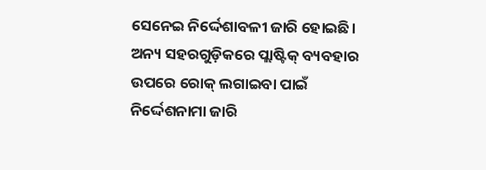ସେନେଇ ନିର୍ଦ୍ଦେଶାବଳୀ ଜାରି ହୋଇଛି। ଅନ୍ୟ ସହରଗୁଡ଼ିକରେ ପ୍ଲାଷ୍ଟିକ୍ ବ୍ୟବହାର ଉପରେ ରୋକ୍ ଲଗାଇବା ପାଇଁ ନିର୍ଦ୍ଦେଶନାମା ଜାରି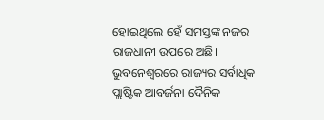ହୋଇଥିଲେ ହେଁ ସମସ୍ତଙ୍କ ନଜର ରାଜଧାନୀ ଉପରେ ଅଛି। ଭୁବନେଶ୍ବରରେ ରାଜ୍ୟର ସର୍ବାଧିକ ପ୍ଲାଷ୍ଟିକ ଆବର୍ଜନା ଦୈନିକ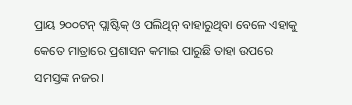ପ୍ରାୟ ୨୦୦ଟନ୍ ପ୍ଲାଷ୍ଟିକ୍ ଓ ପଲିଥିନ୍ ବାହାରୁଥିବା ବେଳେ ଏହାକୁ କେତେ ମାତ୍ରାରେ ପ୍ରଶାସନ କମାଇ ପାରୁଛି ତାହା ଉପରେ ସମସ୍ତଙ୍କ ନଜର।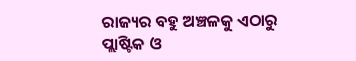ରାଜ୍ୟର ବହୁ ଅଞ୍ଚଳକୁ ଏଠାରୁ ପ୍ଲାଷ୍ଟିକ ଓ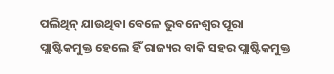ପଲିଥିନ୍ ଯାଉଥିବା ବେଳେ ଭୁବନେଶ୍ବର ପୂରା ପ୍ଲାଷ୍ଟିକମୁକ୍ତ ହେଲେ ହିଁ ରାଜ୍ୟର ବାକି ସହର ପ୍ଲାଷ୍ଟିକମୁକ୍ତ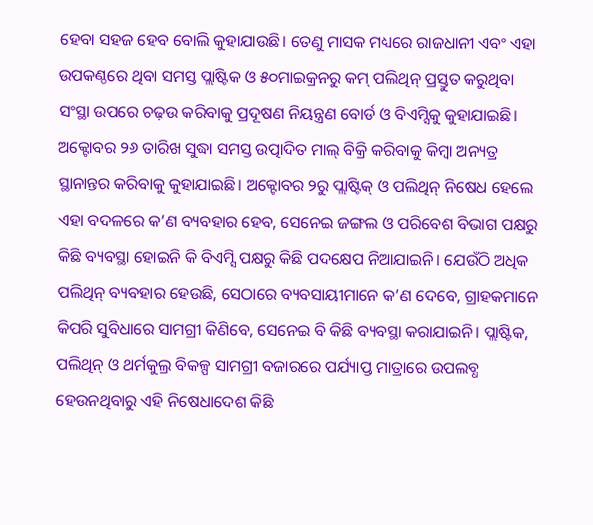ହେବା ସହଜ ହେବ ବୋଲି କୁହାଯାଉଛି। ତେଣୁ ମାସକ ମଧ୍ୟରେ ରାଜଧାନୀ ଏବଂ ଏହା ଉପକଣ୍ଠରେ ଥିବା ସମସ୍ତ ପ୍ଲାଷ୍ଟିକ ଓ ୫୦ମାଇକ୍ରନରୁ କମ୍ ପଲିଥିନ୍ ପ୍ରସ୍ତୁତ କରୁଥିବା ସଂସ୍ଥା ଉପରେ ଚଢ଼ଉ କରିବାକୁ ପ୍ରଦୂଷଣ ନିୟନ୍ତ୍ରଣ ବୋର୍ଡ ଓ ବିଏମ୍ସିକୁ କୁହାଯାଇଛି। ଅକ୍ଟୋବର ୨୬ ତାରିଖ ସୁଦ୍ଧା ସମସ୍ତ ଉତ୍ପାଦିତ ମାଲ୍ ବିକ୍ରି କରିବାକୁ କିମ୍ବା ଅନ୍ୟତ୍ର ସ୍ଥାନାନ୍ତର କରିବାକୁ କୁହାଯାଇଛି। ଅକ୍ଟୋବର ୨ରୁ ପ୍ଲାଷ୍ଟିକ୍ ଓ ପଲିଥିନ୍ ନିଷେଧ ହେଲେ ଏହା ବଦଳରେ କ’ଣ ବ୍ୟବହାର ହେବ, ସେନେଇ ଜଙ୍ଗଲ ଓ ପରିବେଶ ବିଭାଗ ପକ୍ଷରୁ କିଛି ବ୍ୟବସ୍ଥା ହୋଇନି କି ବିଏମ୍ସି ପକ୍ଷରୁ କିଛି ପଦକ୍ଷେପ ନିଆଯାଇନି। ଯେଉଁଠି ଅଧିକ ପଲିଥିନ୍ ବ୍ୟବହାର ହେଉଛି, ସେଠାରେ ବ୍ୟବସାୟୀମାନେ କ’ଣ ଦେବେ, ଗ୍ରାହକମାନେ କିପରି ସୁବିଧାରେ ସାମଗ୍ରୀ କିଣିବେ, ସେନେଇ ବି କିଛି ବ୍ୟବସ୍ଥା କରାଯାଇନି। ପ୍ଲାଷ୍ଟିକ, ପଲିଥିନ୍ ଓ ଥର୍ମକୁଲ୍ର ବିକଳ୍ପ ସାମଗ୍ରୀ ବଜାରରେ ପର୍ଯ୍ୟାପ୍ତ ମାତ୍ରାରେ ଉପଲବ୍ଧ ହେଉନଥିବାରୁ ଏହି ନିଷେଧାଦେଶ କିଛି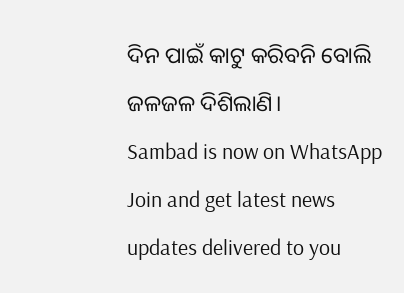ଦିନ ପାଇଁ କାଟୁ କରିବନି ବୋଲି ଜଳଜଳ ଦିଶିଲାଣି।
Sambad is now on WhatsApp
Join and get latest news updates delivered to you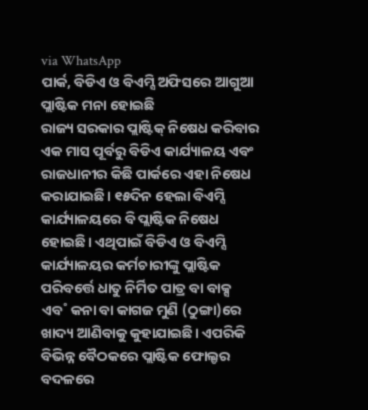via WhatsApp
ପାର୍କ, ବିଡିଏ ଓ ବିଏମ୍ସି ଅଫିସରେ ଆଗୁଆ ପ୍ଲାଷ୍ଟିକ ମନା ହୋଇଛି
ରାଜ୍ୟ ସରକାର ପ୍ଲାଷ୍ଟିକ୍ ନିଷେଧ କରିବାର ଏକ ମାସ ପୂର୍ବରୁ ବିଡିଏ କାର୍ଯ୍ୟାଳୟ ଏବଂ ରାଜଧାନୀର କିଛି ପାର୍କରେ ଏହା ନିଷେଧ କରାଯାଇଛି। ୧୫ଦିନ ହେଲା ବିଏମ୍ସି କାର୍ଯ୍ୟାଳୟରେ ବି ପ୍ଲାଷ୍ଟିକ ନିଷେଧ ହୋଇଛି। ଏଥିପାଇଁ ବିଡିଏ ଓ ବିଏମ୍ସି କାର୍ଯ୍ୟାଳୟର କର୍ମଚାରୀଙ୍କୁ ପ୍ଲାଷ୍ଟିକ ପରିବର୍ତ୍ତେ ଧାତୁ ନିର୍ମିତ ପାତ୍ର ବା ବାକ୍ସ ଏବ˚ କନା ବା କାଗଜ ମୁଣି (ଠୁଙ୍ଗା)ରେ ଖାଦ୍ୟ ଆଣିବାକୁ କୁହାଯାଇଛି। ଏପରିକି ବିଭିନ୍ନ ବୈଠକରେ ପ୍ଲାଷ୍ଟିକ ଫୋଲ୍ଡର ବଦଳରେ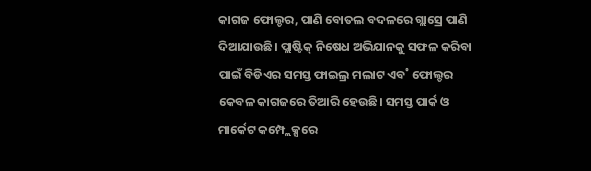କାଗଜ ଫୋଲ୍ଡର, ପାଣି ବୋତଲ ବଦଳରେ ଗ୍ଲାସ୍ରେ ପାଣି ଦିଆଯାଉଛି। ପ୍ଲାଷ୍ଟିକ୍ ନିଷେଧ ଅଭିଯାନକୁ ସଫଳ କରିବା ପାଇଁ ବିଡିଏର ସମସ୍ତ ଫାଇଲ୍ର ମଲାଟ ଏବ˚ ଫୋଲ୍ଡର କେବଳ କାଗଜରେ ତିଆରି ହେଉଛି। ସମସ୍ତ ପାର୍କ ଓ ମାର୍କେଟ କମ୍ପ୍ଲେକ୍ସରେ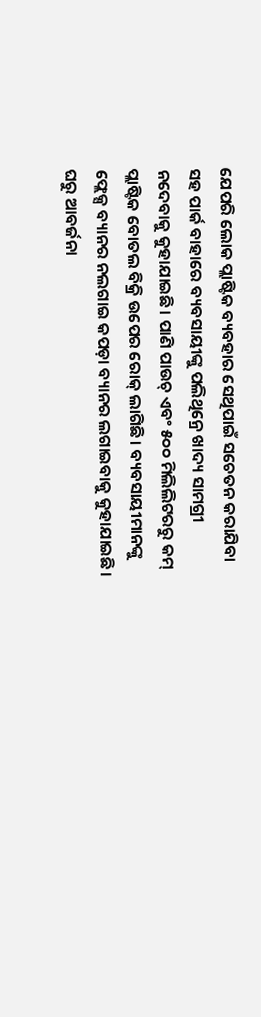ଯେପରି ଲୋକ ପ୍ଲାଷ୍ଟିକ ବ୍ୟବହାର ସେଥିପାଇଁ ସଚେତନ କରାଯିବା ସହ ପାର୍କ ବାହାରେ ବ୍ୟବସାୟୀଙ୍କୁ ପଲିଥିନ୍ରେ ଖାଦ୍ୟ ସାମଗ୍ରୀ ନଦେବାକୁ କୁହାଯାଇଛି। ପାଣି ପାଉଚ୍ ଏବଂ ୫୦୦ ମିଲିଲିଟରରୁ କମ୍ ପ୍ଲାଷ୍ଟିକ ବୋତଲ ବିକ୍ରି ଉପେର ରୋକ୍ ଲାଗିଛି। ବ୍ୟବସାୟୀମାନଙ୍କୁ ଫ୍ଲେକ୍ସ ବ୍ୟାନର ନଲଗାଇ କପଡ଼ା ବ୍ୟାନର ଲଗାଇବାକୁ କୁହାଯାଇଛି।
ଘରୁ ଆବର୍ଜନା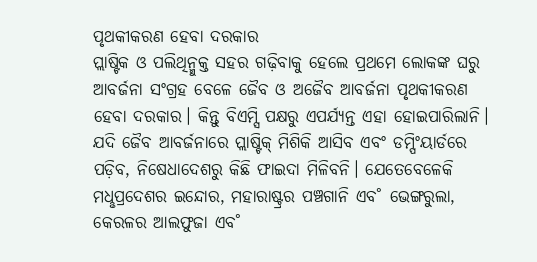ପୃଥକୀକରଣ ହେବା ଦରକାର
ପ୍ଲାଷ୍ଟିକ ଓ ପଲିଥିନ୍ମୁକ୍ତ ସହର ଗଢ଼ିବାକୁ ହେଲେ ପ୍ରଥମେ ଲୋକଙ୍କ ଘରୁ ଆବର୍ଜନା ସଂଗ୍ରହ ବେଳେ ଜୈବ ଓ ଅଜୈବ ଆବର୍ଜନା ପୃଥକୀକରଣ ହେବା ଦରକାର। କିନ୍ତୁ ବିଏମ୍ସି ପକ୍ଷରୁ ଏପର୍ଯ୍ୟନ୍ତ ଏହା ହୋଇପାରିଲାନି। ଯଦି ଜୈବ ଆବର୍ଜନାରେ ପ୍ଲାଷ୍ଟିକ୍ ମିଶିକି ଆସିବ ଏବଂ ଡମ୍ପିଂୟାର୍ଡରେ ପଡ଼ିବ, ନିଷେଧାଦେଶରୁ କିଛି ଫାଇଦା ମିଳିବନି। ଯେତେବେଳେକି ମଧୢପ୍ରଦେଶର ଇନ୍ଦୋର, ମହାରାଷ୍ଟ୍ରର ପଞ୍ଚଗାନି ଏବ˚ ଭେଙ୍ଗରୁଲା, କେରଳର ଆଲଫୁଜା ଏବ˚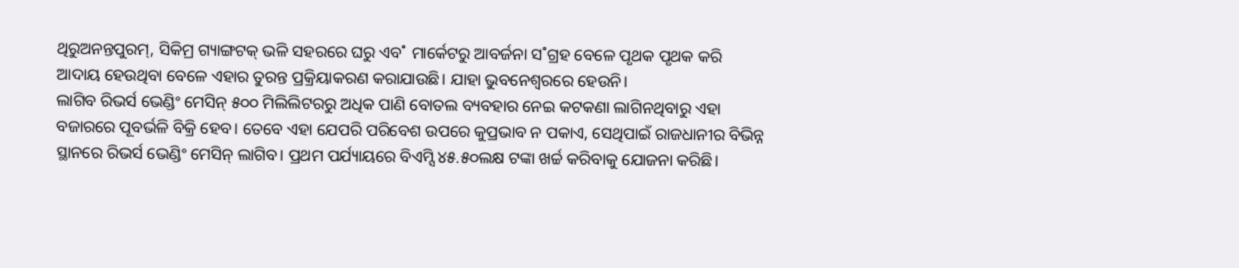ଥିରୁଅନନ୍ତପୁରମ୍, ସିକିମ୍ର ଗ୍ୟାଙ୍ଗଟକ୍ ଭଳି ସହରରେ ଘରୁ ଏବ˚ ମାର୍କେଟରୁ ଆବର୍ଜନା ସ˚ଗ୍ରହ ବେଳେ ପୃଥକ ପୃଥକ କରି ଆଦାୟ ହେଉଥିବା ବେଳେ ଏହାର ତୁରନ୍ତ ପ୍ରକ୍ରିୟାକରଣ କରାଯାଉଛି। ଯାହା ଭୁବନେଶ୍ବରରେ ହେଉନି।
ଲାଗିବ ରିଭର୍ସ ଭେଣ୍ଡିଂ ମେସିନ୍ ୫୦୦ ମିଲିଲିଟରରୁ ଅଧିକ ପାଣି ବୋତଲ ବ୍ୟବହାର ନେଇ କଟକଣା ଲାଗିନଥିବାରୁ ଏହା ବଜାରରେ ପୂବର୍ଭଳି ବିକ୍ରି ହେବ। ତେବେ ଏହା ଯେପରି ପରିବେଶ ଉପରେ କୁପ୍ରଭାବ ନ ପକାଏ, ସେଥିପାଇଁ ରାଜଧାନୀର ବିଭିନ୍ନ ସ୍ଥାନରେ ରିଭର୍ସ ଭେଣ୍ଡିଂ ମେସିନ୍ ଲାଗିବ। ପ୍ରଥମ ପର୍ଯ୍ୟାୟରେ ବିଏମ୍ସି ୪୫.୫୦ଲକ୍ଷ ଟଙ୍କା ଖର୍ଚ୍ଚ କରିବାକୁ ଯୋଜନା କରିଛି।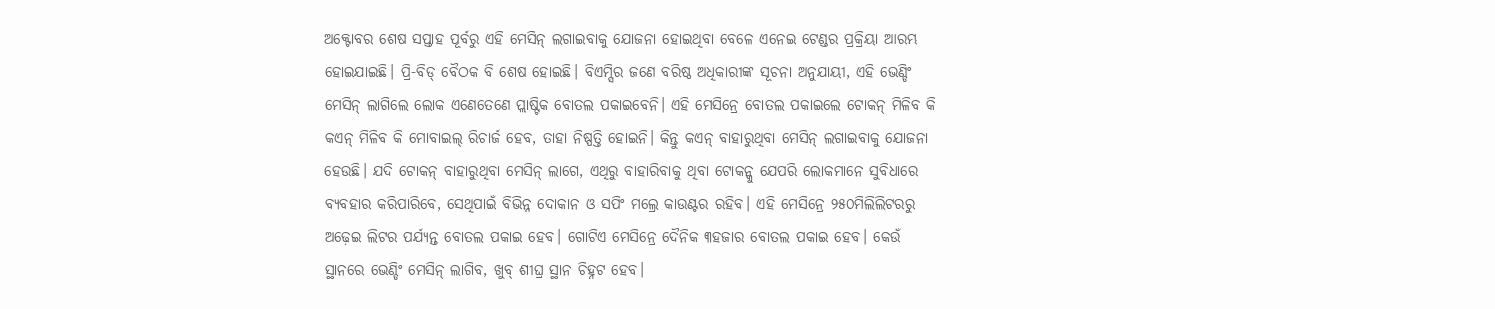ଅକ୍ଟୋବର ଶେଷ ସପ୍ତାହ ପୂର୍ବରୁ ଏହି ମେସିନ୍ ଲଗାଇବାକୁ ଯୋଜନା ହୋଇଥିବା ବେଳେ ଏନେଇ ଟେଣ୍ଡର ପ୍ରକ୍ରିୟା ଆରମ୍ଭ ହୋଇଯାଇଛି। ପ୍ରି-ବିଡ୍ ବୈଠକ ବି ଶେଷ ହୋଇଛି। ବିଏମ୍ସିର ଜଣେ ବରିଷ୍ଠ ଅଧିକାରୀଙ୍କ ସୂଚନା ଅନୁଯାୟୀ, ଏହି ଭେଣ୍ଡିଂ ମେସିନ୍ ଲାଗିଲେ ଲୋକ ଏଣେତେଣେ ପ୍ଲାଷ୍ଟିକ ବୋତଲ ପକାଇବେନି। ଏହି ମେସିନ୍ରେ ବୋତଲ ପକାଇଲେ ଟୋକନ୍ ମିଳିବ କି କଏନ୍ ମିଳିବ କି ମୋବାଇଲ୍ ରିଚାର୍ଜ ହେବ, ତାହା ନିଷ୍ପତ୍ତି ହୋଇନି। କିନ୍ତୁ କଏନ୍ ବାହାରୁଥିବା ମେସିନ୍ ଲଗାଇବାକୁ ଯୋଜନା ହେଉଛି। ଯଦି ଟୋକନ୍ ବାହାରୁଥିବା ମେସିନ୍ ଲାଗେ, ଏଥିରୁ ବାହାରିବାକୁ ଥିବା ଟୋକନ୍କୁ ଯେପରି ଲୋକମାନେ ସୁବିଧାରେ ବ୍ୟବହାର କରିପାରିବେ, ସେଥିପାଇଁ ବିଭିନ୍ନ ଦୋକାନ ଓ ସପିଂ ମଲ୍ରେ କାଉଣ୍ଟର ରହିବ। ଏହି ମେସିନ୍ରେ ୨୫୦ମିଲିଲିଟରରୁ ଅଢ଼େଇ ଲିଟର ପର୍ଯ୍ୟନ୍ତ ବୋତଲ ପକାଇ ହେବ। ଗୋଟିଏ ମେସିନ୍ରେ ଦୈନିକ ୩ହଜାର ବୋତଲ ପକାଇ ହେବ। କେଉଁ ସ୍ଥାନରେ ଭେଣ୍ଡିଂ ମେସିନ୍ ଲାଗିବ, ଖୁବ୍ ଶୀଘ୍ର ସ୍ଥାନ ଚିହ୍ନଟ ହେବ।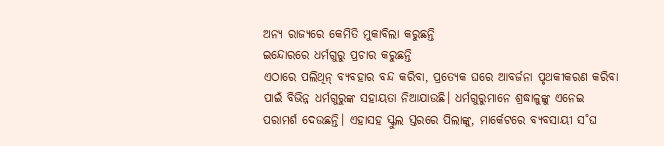ଅନ୍ୟ ରାଜ୍ୟରେ କେମିତି ମୁକାବିଲା କରୁଛନ୍ତି
ଇନ୍ଦୋରରେ ଧର୍ମଗୁରୁ ପ୍ରଚାର କରୁଛନ୍ତି
ଏଠାରେ ପଲିଥିନ୍ ବ୍ୟବହାର ବନ୍ଦ କରିବା, ପ୍ରତ୍ୟେକ ଘରେ ଆବର୍ଜନା ପୃଥକୀକରଣ କରିବା ପାଇଁ ବିଭିନ୍ନ ଧର୍ମଗୁରୁଙ୍କ ସହାୟତା ନିଆଯାଉଛି। ଧର୍ମଗୁରୁମାନେ ଶ୍ରଦ୍ଧାଳୁଙ୍କୁ ଏନେଇ ପରାମର୍ଶ ଦେଉଛନ୍ତି। ଏହାସହ ସ୍କୁଲ ସ୍ତରରେ ପିଲାଙ୍କୁ, ମାର୍କେଟରେ ବ୍ୟବସାୟୀ ସ˚ଘ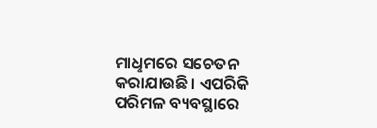ମାଧୢମରେ ସଚେତନ କରାଯାଉଛି। ଏପରିକି ପରିମଳ ବ୍ୟବସ୍ଥାରେ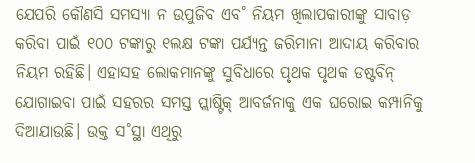ଯେପରି କୌଣସି ସମସ୍ୟା ନ ଉପୁଜିବ ଏବ˚ ନିୟମ ଖିଲାପକାରୀଙ୍କୁ ସାବାଡ଼ କରିବା ପାଇଁ ୧୦୦ ଟଙ୍କାରୁ ୧ଲକ୍ଷ ଟଙ୍କା ପର୍ଯ୍ୟନ୍ତ ଜରିମାନା ଆଦାୟ କରିବାର ନିୟମ ରହିଛି। ଏହାସହ ଲୋକମାନଙ୍କୁ ସୁବିଧାରେ ପୃଥକ ପୃଥକ ଡଷ୍ଟବିନ୍ ଯୋଗାଇବା ପାଇଁ ସହରର ସମସ୍ତ ପ୍ଲାଷ୍ଟିକ୍ ଆବର୍ଜନାକୁ ଏକ ଘରୋଇ କମ୍ପାନିକୁ ଦିଆଯାଉଛି। ଉକ୍ତ ସ˚ସ୍ଥା ଏଥିରୁ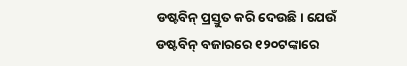ଡଷ୍ଟବିନ୍ ପ୍ରସ୍ତୁତ କରି ଦେଉଛି। ଯେଉଁ ଡଷ୍ଟବିନ୍ ବଜାରରେ ୧୨୦ଟଙ୍କାରେ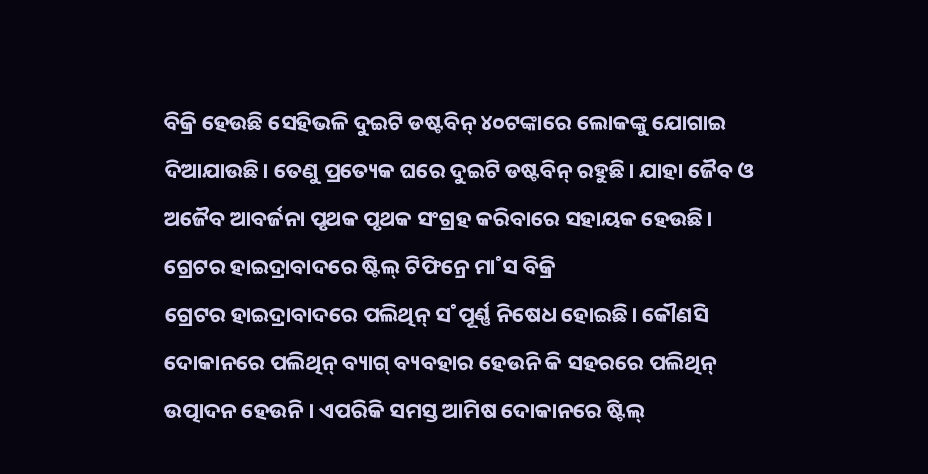ବିକ୍ରି ହେଉଛି ସେହିଭଳି ଦୁଇଟି ଡଷ୍ଟବିନ୍ ୪୦ଟଙ୍କାରେ ଲୋକଙ୍କୁ ଯୋଗାଇ ଦିଆଯାଉଛି। ତେଣୁ ପ୍ରତ୍ୟେକ ଘରେ ଦୁଇଟି ଡଷ୍ଟବିନ୍ ରହୁଛି। ଯାହା ଜୈବ ଓ ଅଜୈବ ଆବର୍ଜନା ପୃଥକ ପୃଥକ ସଂଗ୍ରହ କରିବାରେ ସହାୟକ ହେଉଛି।
ଗ୍ରେଟର ହାଇଦ୍ରାବାଦରେ ଷ୍ଟିଲ୍ ଟିଫିନ୍ରେ ମା˚ସ ବିକ୍ରି
ଗ୍ରେଟର ହାଇଦ୍ରାବାଦରେ ପଲିଥିନ୍ ସ˚ପୂର୍ଣ୍ଣ ନିଷେଧ ହୋଇଛି। କୌଣସି ଦୋକାନରେ ପଲିଥିନ୍ ବ୍ୟାଗ୍ ବ୍ୟବହାର ହେଉନି କି ସହରରେ ପଲିଥିନ୍ ଉତ୍ପାଦନ ହେଉନି। ଏପରିକି ସମସ୍ତ ଆମିଷ ଦୋକାନରେ ଷ୍ଟିଲ୍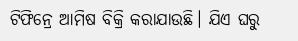ଟିଫିନ୍ରେ ଆମିଷ ବିକ୍ରି କରାଯାଉଛି। ଯିଏ ଘରୁ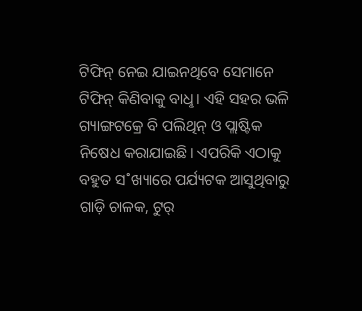ଟିଫିନ୍ ନେଇ ଯାଇନଥିବେ ସେମାନେ ଟିଫିନ୍ କିଣିବାକୁ ବାଧୢ। ଏହି ସହର ଭଳି ଗ୍ୟାଙ୍ଗଟକ୍ରେ ବି ପଲିଥିନ୍ ଓ ପ୍ଲାଷ୍ଟିକ ନିଷେଧ କରାଯାଇଛି। ଏପରିକି ଏଠାକୁ ବହୁତ ସ˚ଖ୍ୟାରେ ପର୍ଯ୍ୟଟକ ଆସୁଥିବାରୁ ଗାଡ଼ି ଚାଳକ, ଟୁର୍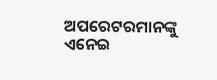ଅପରେଟରମାନଙ୍କୁ ଏନେଇ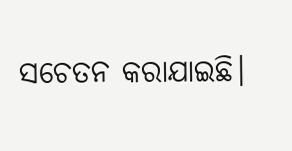ସଚେତନ କରାଯାଇଛି।